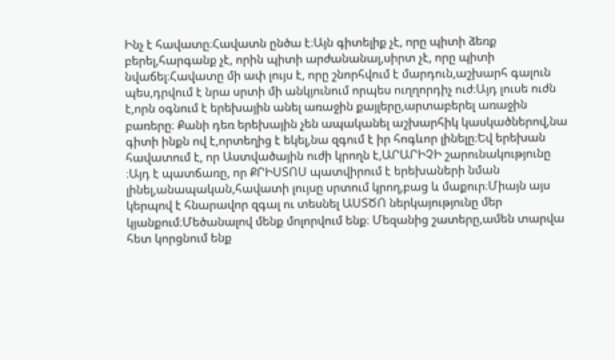Ինչ է հավատը։Հավատն ընծա է։Այն գիտելիք չէ, որը պիտի ձեռք բերել,հարգանք չէ, որին պիտի արժանանալ,սիրտ չէ, որը պիտի նվաճել։Հավատը մի ափ լույս է, որը շնորհվում է մարդուն,աշխարհ գալուն պես,դրվում է նրա սրտի մի անկյունում որպես ուղղորդիչ ուժ։Այդ լուսե ուժն է,որն օգնում է երեխային անել առաջին քայլերը,արտաբերել առաջին բառերը։ Քանի դեռ երեխային չեն ապականել աշխարհիկ կասկածներով,նա գիտի ինքն ով է,որտեղից է եկել,նա զգում է իր հոգևոր լինելը։Եվ երեխան հավատում է, որ Աստվածային ուժի կրողն է,ԱՐԱՐԻՉԻ շարունակությունը ։Այդ է պատճառը, որ ՔՐԻՍՏՈՍ պատվիրում է երեխաների նման լինել,անապական,հավատի լույսը սրտում կրող,բաց և մաքուր։Միայն այս կերպով է հնարավոր զգալ ու տեսնել ԱՍՏԾՈ ներկայությունը մեր կյանքում։Մեծանալով մենք մոլորվում ենք։ Մեզանից շատերը,ամեն տարվա հետ կորցնում ենք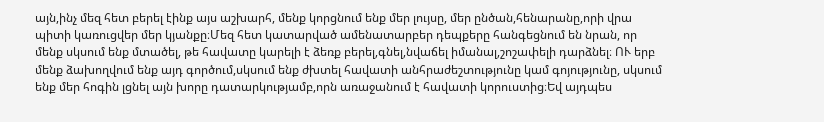այն,ինչ մեզ հետ բերել էինք այս աշխարհ, մենք կորցնում ենք մեր լույսը, մեր ընծան,հենարանը,որի վրա պիտի կառուցվեր մեր կյանքը։Մեզ հետ կատարված ամենատարբեր դեպքերը հանգեցնում են նրան, որ մենք սկսում ենք մտածել, թե հավատը կարելի է ձեռք բերել,գնել,նվաճել իմանալ,շոշափելի դարձնել։ ՈՒ երբ մենք ձախողվում ենք այդ գործում,սկսում ենք ժխտել հավատի անհրաժեշտությունը կամ գոյությունը, սկսում ենք մեր հոգին լցնել այն խորը դատարկությամբ,որն առաջանում է հավատի կորուստից։Եվ այդպես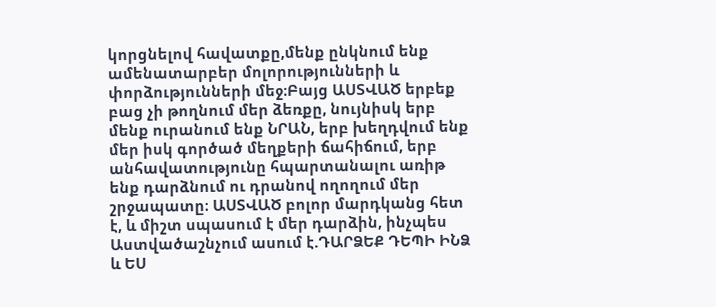կորցնելով հավատքը,մենք ընկնում ենք ամենատարբեր մոլորությունների և փորձությունների մեջ։Բայց ԱՍՏՎԱԾ երբեք բաց չի թողնում մեր ձեռքը, նույնիսկ երբ մենք ուրանում ենք ՆՐԱՆ, երբ խեղդվում ենք մեր իսկ գործած մեղքերի ճահիճում, երբ անհավատությունը հպարտանալու առիթ ենք դարձնում ու դրանով ողողում մեր շրջապատը։ ԱՍՏՎԱԾ բոլոր մարդկանց հետ է, և միշտ սպասում է մեր դարձին, ինչպես Աստվածաշնչում ասում է.ԴԱՐՁԵՔ ԴԵՊԻ ԻՆՁ և ԵՍ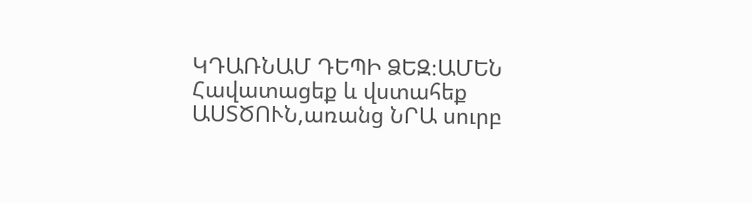ԿԴԱՌՆԱՄ ԴԵՊԻ ՁԵԶ։ԱՄԵՆ Հավատացեք և վստահեք ԱՍՏԾՈՒՆ,առանց ՆՐԱ սուրբ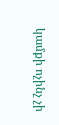կամքի ոչինչ չի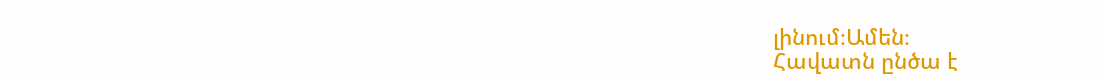լինում։Ամեն։
Հավատն ընծա է